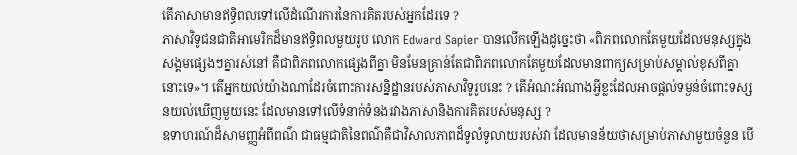តើភាសាមានឥទ្ធិពលទៅលើដំណើរការនៃការគិតរបស់អ្នកដែរទេ ?
ភាសាវិទូជនជាតិអាមេរិកដ៏មានឥទ្ធិពលមួយរូប លោក Edward Sapier បានលើកឡើងដូច្នេះថា «ពិភពលោកតែមួយដែលមនុស្សក្នុងសង្គមផ្សេងៗគ្នារស់នៅ គឺជាពិភពលោកផ្សេងពីគ្នា មិនមែនគ្រាន់តែជាពិភពលោកតែមួយដែលមានពាក្យសម្រាប់សម្គាល់ខុសពីគ្នានោះទេ»។ តើអ្នកយល់យ៉ាងណាដែរចំពោះការសន្និដ្ឋានរបស់ភាសាវិទូរូបនេះ ? តើអំណះអំណាងអ្វីខ្លះដែលអាចផ្ដល់ទម្ងន់ចំពោះទស្សនយល់ឃើញមួយនេះ ដែលមានទៅលើទំនាក់ទំនងរវាងភាសានិងការគិតរបស់មនុស្ស ?
ឧទាហរណ៍ដ៏សាមញ្ញអំពីពណ៌ ជាធម្មជាតិនៃពណ៌គឺជាវិសាលភាពដ៏ទូលំទូលាយរបស់វា ដែលមានន័យថាសម្រាប់ភាសាមួយចំនួន បើ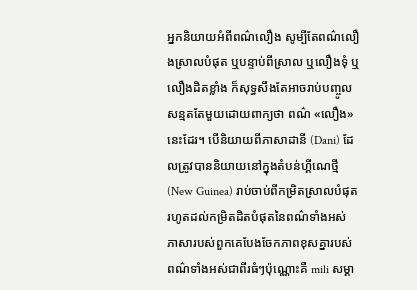អ្នកនិយាយអំពីពណ៌លឿង សូម្បីតែពណ៌លឿងស្រាលបំផុត ឬបន្ទាប់ពីស្រាល ឬលឿងទុំ ឬលឿងដិតខ្លាំង ក៏សុទ្ធសឹងតែអាចរាប់បញ្ចូលសន្មតតែមួយដោយពាក្យថា ពណ៌ «លឿង» នេះដែរ។ បើនិយាយពីភាសាដានី (Dani) ដែលត្រូវបាននិយាយនៅក្នុងតំបន់ហ្គីណេថ្មី (New Guinea) រាប់ចាប់ពីកម្រិតស្រាលបំផុតរហូតដល់កម្រិតដិតបំផុតនៃពណ៌ទាំងអស់ ភាសារបស់ពួកគេបែងចែកភាពខុសគ្នារបស់ពណ៌ទាំងអស់ជាពីរធំៗប៉ុណ្ណោះគឺ mili សម្គា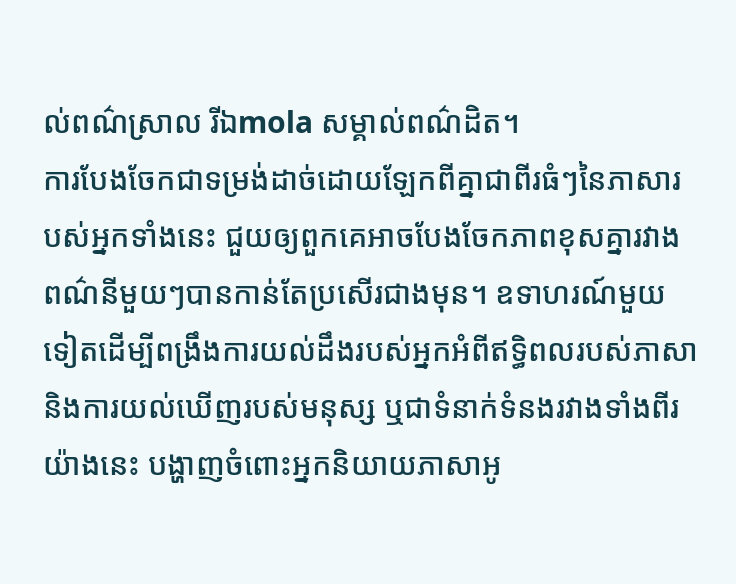ល់ពណ៌ស្រាល រីឯmola សម្គាល់ពណ៌ដិត។
ការបែងចែកជាទម្រង់ដាច់ដោយឡែកពីគ្នាជាពីរធំៗនៃភាសារបស់អ្នកទាំងនេះ ជួយឲ្យពួកគេអាចបែងចែកភាពខុសគ្នារវាងពណ៌នីមួយៗបានកាន់តែប្រសើរជាងមុន។ ឧទាហរណ៍មួយទៀតដើម្បីពង្រឹងការយល់ដឹងរបស់អ្នកអំពីឥទ្ធិពលរបស់ភាសានិងការយល់ឃើញរបស់មនុស្ស ឬជាទំនាក់ទំនងរវាងទាំងពីរយ៉ាងនេះ បង្ហាញចំពោះអ្នកនិយាយភាសាអូ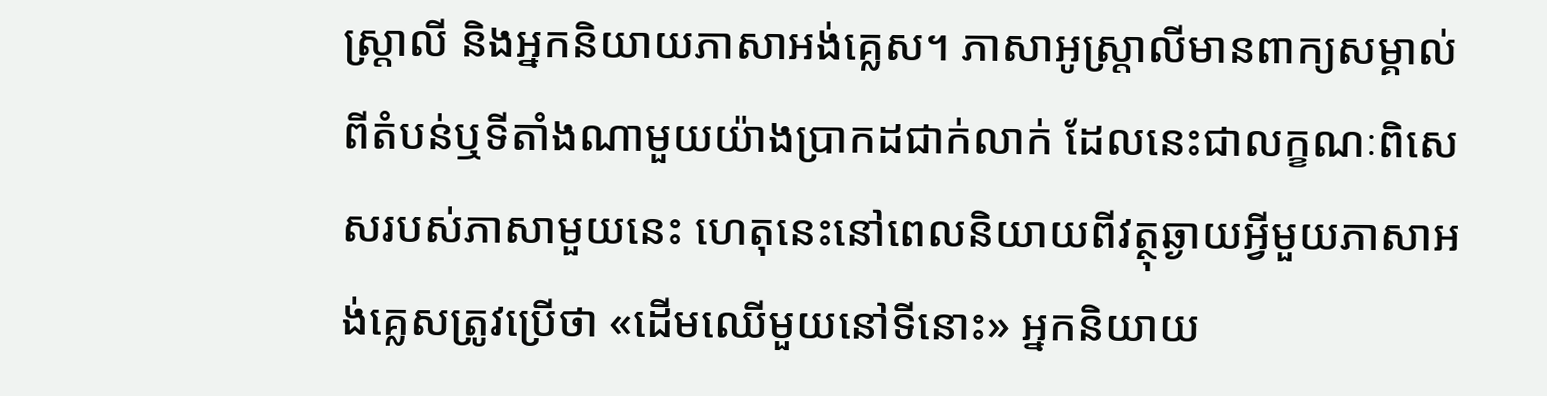ស្ត្រាលី និងអ្នកនិយាយភាសាអង់គ្លេស។ ភាសាអូស្ត្រាលីមានពាក្យសម្គាល់ពីតំបន់ឬទីតាំងណាមួយយ៉ាងប្រាកដជាក់លាក់ ដែលនេះជាលក្ខណៈពិសេសរបស់ភាសាមួយនេះ ហេតុនេះនៅពេលនិយាយពីវត្ថុឆ្ងាយអ្វីមួយភាសាអង់គ្លេសត្រូវប្រើថា «ដើមឈើមួយនៅទីនោះ» អ្នកនិយាយ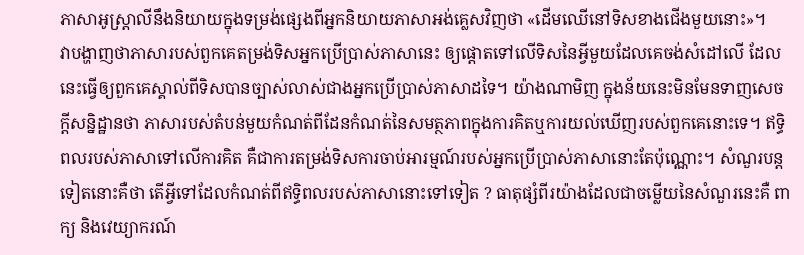ភាសាអូស្ត្រាលីនឹងនិយាយក្នុងទម្រង់ផ្សេងពីអ្នកនិយាយភាសាអង់គ្លេសវិញថា «ដើមឈើនៅទិសខាងជើងមួយនោះ»។
វាបង្ហាញថាភាសារបស់ពួកគេតម្រង់ទិសអ្នកប្រើប្រាស់ភាសានេះ ឲ្យផ្ដោតទៅលើទិសនៃអ្វីមួយដែលគេចង់សំដៅលើ ដែលនេះធ្វើឲ្យពួកគេស្គាល់ពីទិសបានច្បាស់លាស់ជាងអ្នកប្រើប្រាស់ភាសាដទៃ។ យ៉ាងណាមិញ ក្នុងន័យនេះមិនមែនទាញសេចក្ដីសន្និដ្ឋានថា ភាសារបស់តំបន់មួយកំណត់ពីដែនកំណត់នៃសមត្ថភាពក្នុងការគិតឬការយល់ឃើញរបស់ពួកគេនោះទេ។ ឥទ្ធិពលរបស់ភាសាទៅលើការគិត គឺជាការតម្រង់ទិសការចាប់អារម្មណ៍របស់អ្នកប្រើប្រាស់ភាសានោះតែប៉ុណ្ណោះ។ សំណួរបន្តទៀតនោះគឺថា តើអ្វីទៅដែលកំណត់ពីឥទ្ធិពលរបស់ភាសានោះទៅទៀត ? ធាតុផ្សំពីរយ៉ាងដែលជាចម្លើយនៃសំណួរនេះគឺ ពាក្យ និងវេយ្យាករណ៍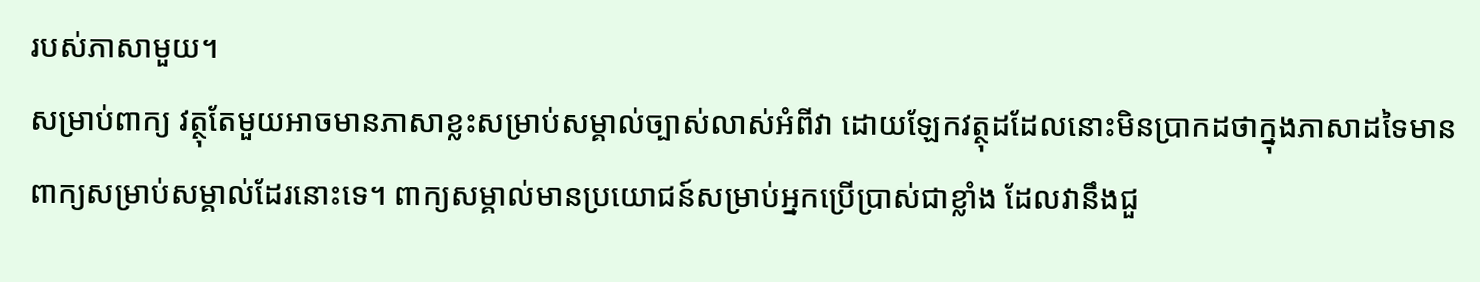របស់ភាសាមួយ។
សម្រាប់ពាក្យ វត្ថុតែមួយអាចមានភាសាខ្លះសម្រាប់សម្គាល់ច្បាស់លាស់អំពីវា ដោយឡែកវត្ថុដដែលនោះមិនប្រាកដថាក្នុងភាសាដទៃមានពាក្យសម្រាប់សម្គាល់ដែរនោះទេ។ ពាក្យសម្គាល់មានប្រយោជន៍សម្រាប់អ្នកប្រើប្រាស់ជាខ្លាំង ដែលវានឹងជួ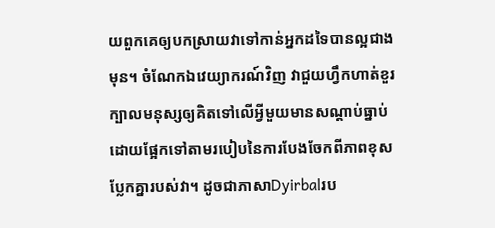យពួកគេឲ្យបកស្រាយវាទៅកាន់អ្នកដទៃបានល្អជាងមុន។ ចំណែកឯវេយ្យាករណ៍វិញ វាជួយហ្វឹកហាត់ខួរក្បាលមនុស្សឲ្យគិតទៅលើអ្វីមួយមានសណ្ដាប់ធ្នាប់ ដោយផ្អែកទៅតាមរបៀបនៃការបែងចែកពីភាពខុសប្លែកគ្នារបស់វា។ ដូចជាភាសាDyirbalរប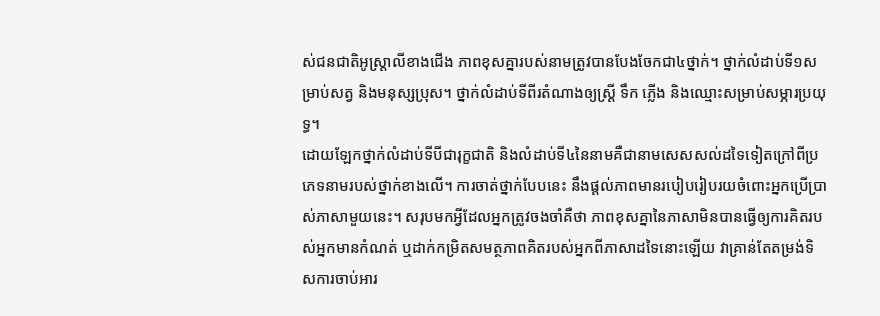ស់ជនជាតិអូស្ត្រាលីខាងជើង ភាពខុសគ្នារបស់នាមត្រូវបានបែងចែកជា៤ថ្នាក់។ ថ្នាក់លំដាប់ទី១សម្រាប់សត្វ និងមនុស្សប្រុស។ ថ្នាក់លំដាប់ទីពីរតំណាងឲ្យស្ត្រី ទឹក ភ្លើង និងឈ្មោះសម្រាប់សម្ភារប្រយុទ្ធ។
ដោយឡែកថ្នាក់លំដាប់ទីបីជារុក្ខជាតិ និងលំដាប់ទី៤នៃនាមគឺជានាមសេសសល់ដទៃទៀតក្រៅពីប្រភេទនាមរបស់ថ្នាក់ខាងលើ។ ការចាត់ថ្នាក់បែបនេះ នឹងផ្ដល់ភាពមានរបៀបរៀបរយចំពោះអ្នកប្រើប្រាស់ភាសាមួយនេះ។ សរុបមកអ្វីដែលអ្នកត្រូវចងចាំគឺថា ភាពខុសគ្នានៃភាសាមិនបានធ្វើឲ្យការគិតរបស់អ្នកមានកំណត់ ឬដាក់កម្រិតសមត្ថភាពគិតរបស់អ្នកពីភាសាដទៃនោះឡើយ វាគ្រាន់តែតម្រង់ទិសការចាប់អារ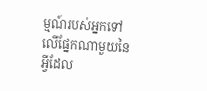ម្មណ៍របស់អ្នកទៅលើផ្នែកណាមួយនៃអ្វីដែល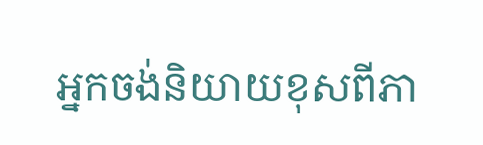អ្នកចង់និយាយខុសពីភា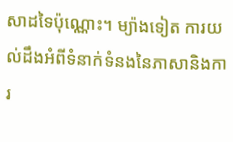សាដទៃប៉ុណ្ណោះ។ ម្យ៉ាងទៀត ការយល់ដឹងអំពីទំនាក់ទំនងនៃភាសានិងការ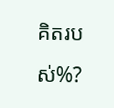គិតរបស់%?